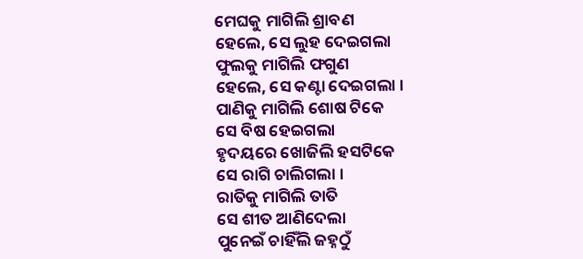ମେଘକୁ ମାଗିଲି ଶ୍ରାବଣ
ହେଲେ, ସେ ଲୁହ ଦେଇଗଲା
ଫୁଲକୁ ମାଗିଲି ଫଗୁଣ
ହେଲେ, ସେ କଣ୍ଟା ଦେଇଗଲା ।
ପାଣିକୁ ମାଗିଲି ଶୋଷ ଟିକେ
ସେ ବିଷ ହେଇଗଲା
ହୃଦୟରେ ଖୋଜିଲି ହସଟିକେ
ସେ ରାଗି ଚାଲିଗଲା ।
ରାତିକୁ ମାଗିଲି ତାତି
ସେ ଶୀତ ଆଣିଦେଲା
ପୁନେଇଁ ଚାହିଁଲି ଜହ୍ନଠୁଁ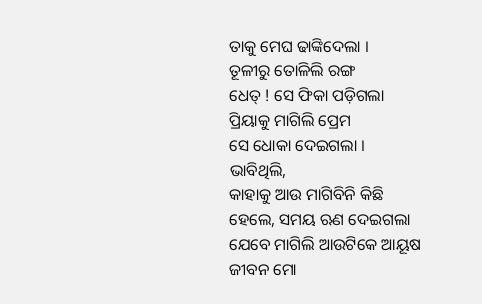ତାକୁ ମେଘ ଢାଙ୍କିଦେଲା ।
ତୂଳୀରୁ ତୋଳିଲି ରଙ୍ଗ
ଧେତ୍ ! ସେ ଫିକା ପଡ଼ିଗଲା
ପ୍ରିୟାକୁ ମାଗିଲି ପ୍ରେମ
ସେ ଧୋକା ଦେଇଗଲା ।
ଭାବିଥିଲି,
କାହାକୁ ଆଉ ମାଗିବିନି କିଛି
ହେଲେ, ସମୟ ଋଣ ଦେଇଗଲା
ଯେବେ ମାଗିଲି ଆଉଟିକେ ଆୟୂଷ
ଜୀବନ ମୋ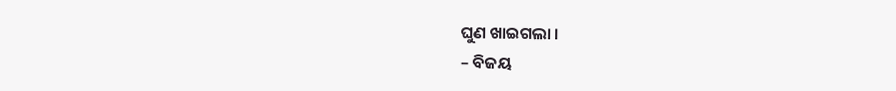ଘୁଣ ଖାଇଗଲା ।
– ବିଜୟ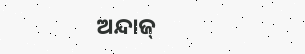ଅନ୍ଦାଜ୍